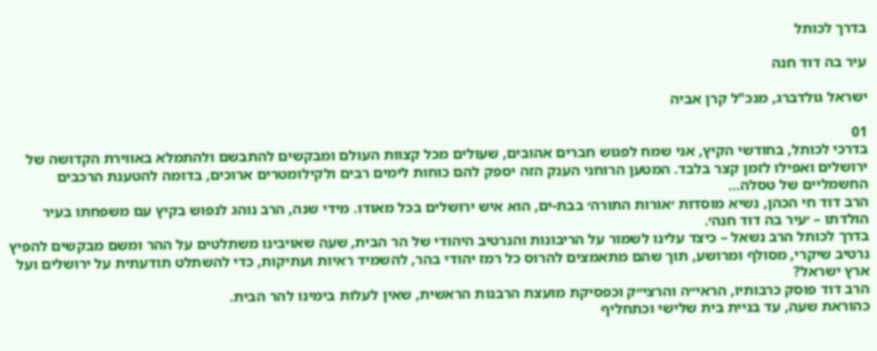בדרך לכותל

עיר בה דוד חנה

ישראל גולדברג, מנכ"ל קרן אביה

01
בדרכי לכותל, בחודשי הקיץ, אני שמח לפגוש חברים אהובים, שעולים מכל קצוות העולם ומבקשים להתבשם ולהתמלא באווירת הקדושה של ירושלים ואפילו לזמן קצר בלבד. המטען הרוחני הענק הזה יספק להם כוחות לימים רבים ולקילומטרים ארוכים, בדומה להטענת הרכבים החשמליים של טסלה…
הרב דוד חי הכהן, נשיא מוסדות ׳אורות התורה׳ בבת-ים, הוא איש ירושלים בכל מאודו. מידי שנה, הרב נוהג לנפוש בקיץ עם משפחתו בעיר הולדתו – ׳עיר בה דוד חנה׳.
בדרך לכותל הרב נשאל – כיצד עלינו לשמור על הריבונות והנרטיב היהודי של הר הבית, שעה שאויבינו משתלטים על ההר ומשם מבקשים להפיץ נרטיב שיקרי, מסולף ומרושע, תוך שהם מתאמצים להרוס כל רמז יהודי בהר, להשמיד ראיות ועתיקות, כדי להשתלט תודעתית על ירושלים ועל ארץ ישראל?
הרב דוד פוסק כרבותיו, הראי״ה והרצי״ק וכפסיקת מועצת הרבנות הראשית, שאין לעלות בימינו להר הבית.
כהוראת שעה, עד בניית בית שלישי וכתחליף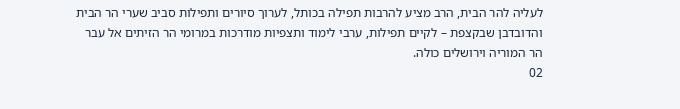לעליה להר הבית, הרב מציע להרבות תפילה בכותל, לערוך סיורים ותפילות סביב שערי הר הבית והדובדבן שבקצפת – לקיים תפילות, ערבי לימוד ותצפיות מודרכות במרומי הר הזיתים אל עבר הר המוריה וירושלים כולה.
02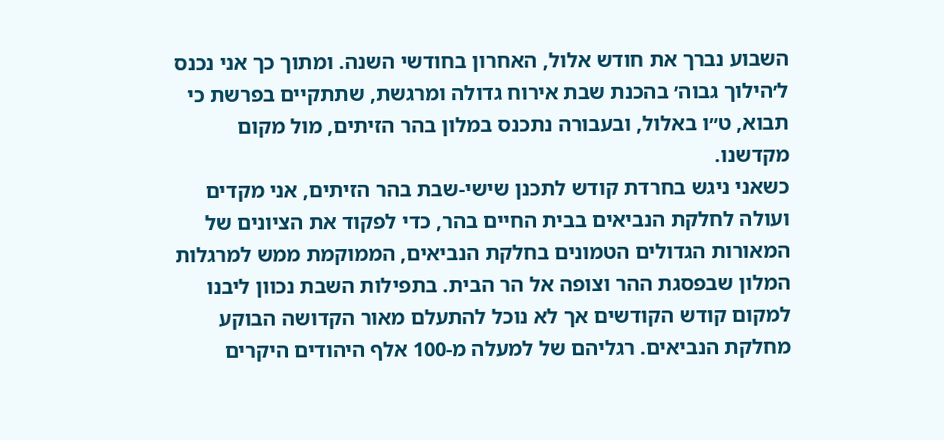השבוע נברך את חודש אלול, האחרון בחודשי השנה. ומתוך כך אני נכנס ל׳הילוך גבוה׳ בהכנת שבת אירוח גדולה ומרגשת, שתתקיים בפרשת כי תבוא, ט״ו באלול, ובעבורה נתכנס במלון בהר הזיתים, מול מקום מקדשנו.
כשאני ניגש בחרדת קודש לתכנן שישי-שבת בהר הזיתים, אני מקדים ועולה לחלקת הנביאים בבית החיים בהר, כדי לפקוד את הציונים של המאורות הגדולים הטמונים בחלקת הנביאים, הממוקמת ממש למרגלות המלון שבפסגת ההר וצופה אל הר הבית. בתפילות השבת נכוון ליבנו למקום קודש הקודשים אך לא נוכל להתעלם מאור הקדושה הבוקע מחלקת הנביאים. רגליהם של למעלה מ-100 אלף היהודים היקרים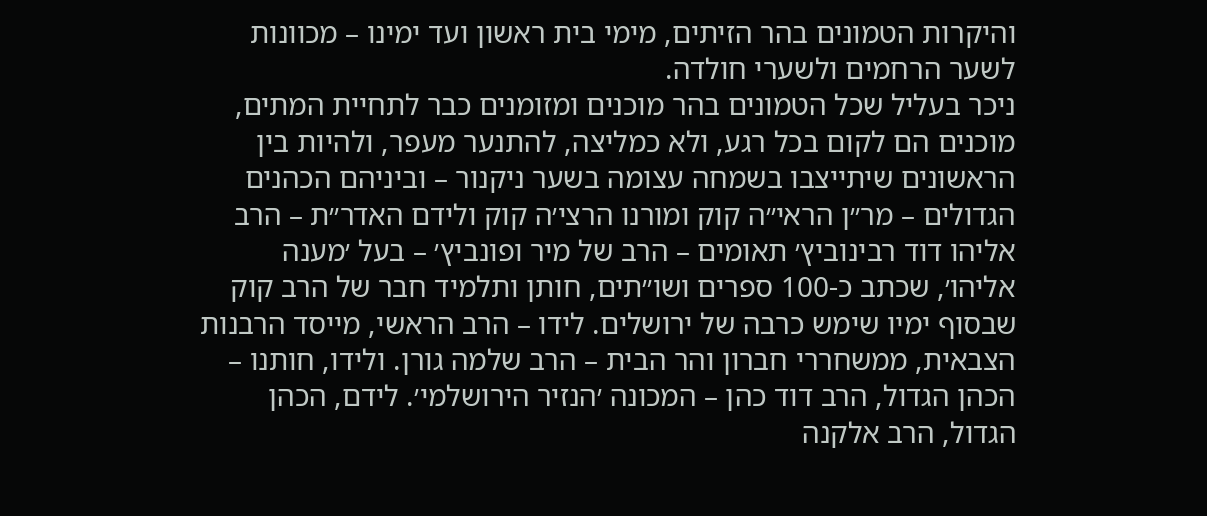והיקרות הטמונים בהר הזיתים, מימי בית ראשון ועד ימינו – מכוונות לשער הרחמים ולשערי חולדה.
ניכר בעליל שכל הטמונים בהר מוכנים ומזומנים כבר לתחיית המתים, מוכנים הם לקום בכל רגע, ולא כמליצה, להתנער מעפר, ולהיות בין הראשונים שיתייצבו בשמחה עצומה בשער ניקנור – וביניהם הכהנים הגדולים – מר״ן הראי״ה קוק ומורנו הרצי׳ה קוק ולידם האדר״ת – הרב אליהו דוד רבינוביץ׳ תאומים – הרב של מיר ופונביץ׳ – בעל ׳מענה אליהו׳, שכתב כ-100 ספרים ושו״תים, חותן ותלמיד חבר של הרב קוק שבסוף ימיו שימש כרבה של ירושלים. לידו – הרב הראשי, מייסד הרבנות הצבאית, ממשחררי חברון והר הבית – הרב שלמה גורן. ולידו, חותנו – הכהן הגדול, הרב דוד כהן – המכונה ׳הנזיר הירושלמי׳. לידם, הכהן הגדול, הרב אלקנה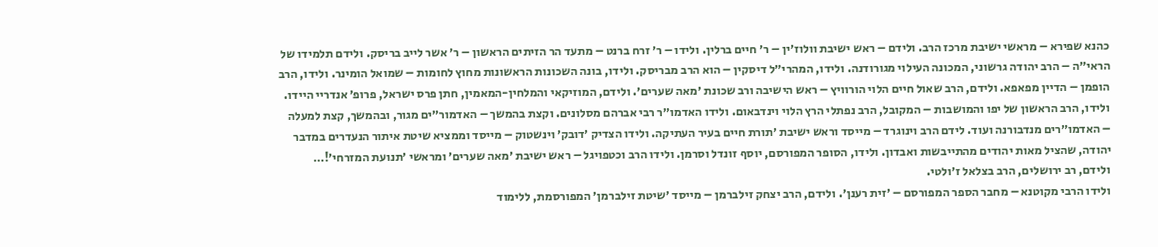כהנא שפירא – מראשי ישיבת מרכז הרב. ולידם – ראש ישיבת וולוז׳ין – ר׳ חיים ברלין. ולידו – ר׳ זרח ברנט – מתעד הר הזיתים הראשון – ר׳ אשר לייב בריסק. ולידם תלמידו של הראי״ה – הרב יהודה גרשוני, המכונה העילוי מגורודנה. ולידו, המהרי״ל דיסקין – הוא הרב מבריסק. ולידו, בונה השכונות הראשונות מחוץ לחומות – שמואל הומינר. ולידו, הרב הופמן – הדיין מפאפא. ולידם, הרב שאול חיים הלוי הורוויץ – ראש הישיבה ורב שכונת ׳מאה שערים׳. ולידם, המוזיקאי והמלחין-המאמין, חתן פרס ישראל, פרופ׳ אנדריי היידו. ולידו, הרב הראשון של יפו והמושבות – המקובל, הרב נפתלי הרץ הלוי וינדבאום. ולידו האדמו״ר רבי אברהם מסלונים. וקצת בהמשך – האדמור״ים מגור, ובהמשך, קצת למעלה – האדמו״רים מנדבורנה ועוד. לידם הרב וינוגרד – מייסד וראש ישיבת ׳תורת חיים בעיר העתיקה. ולידו הצדיק ׳דובק׳ וינשטוק – מייסד וממציא שיטת איתור הנעדרים במדבר יהודה, שהציל מאות יהודים מהתייבשות ואבדון. ולידו, הסופר המפורסם, יוסף זונדל וסרמן. ולידו הרב וכטפויגל – ראש ישיבת ׳מאה שערים׳ ומראשי ׳תנועת המזרחי׳!… ולידם, רב ירושלים, הרב בצלאל ז׳ולטי.
ולידו הרבי מקוטנא – מחבר הספר המפורסם – ׳זית רענן׳. ולידם, הרב יצחק זילברמן – מייסד ׳שיטת זילברמן׳ המפורסמת, ללימוד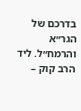בדרכם של הגר״א והרמח״ל. ליד הרב קוק –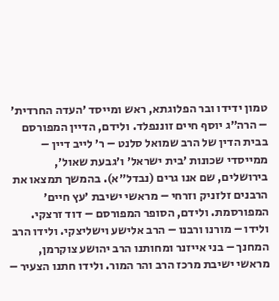טמון ידידו ובר הפלוגתא, ראש ומייסד ׳העדה החרדית׳ – הרה״ג יוסף חיים זוננפלד. ולידם, הדיין המפורסם בבית הדין של הרב שמואל סלנט – ר׳ לייב דיין – ממייסדי שכונות ׳בית ישראל׳ ו׳גבעת שאול׳, בירושלים, שם אנו גרים (נבדל״א). בהמשך תמצאו את הרבנים זלזניק וזרחי – מראשי ישיבת ׳עץ חיים׳ המפורסמת. ולידם, הסופר המפורסם – דוד זרצקי. ולידו – מורנו ורבנו – הרב אלישע וישליצקי. ולידו הרב המחנך – בני אייזנר ומחותנו הרב יהושע צוקרמן, מראשי ישיבת מרכז הרב והר המור. ולידו חתנו הצעיר –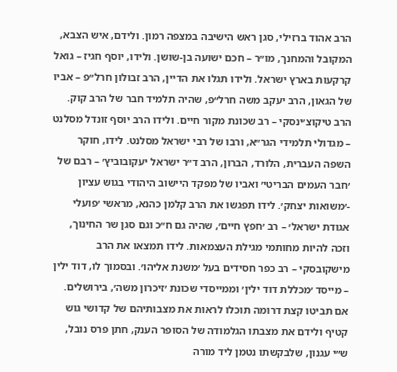הרב אהוד ברזילי, סגן ראש הישיבה במצפה רמון. ולידם, איש הצבא, המקובל והמחנך, מו״ר – חכם ישועה בן-שושן. ולידו, יוסף חגיז – גואל קרקעות בארץ ישראל. ולידו תגלו את הדיין, הרב זבולון חרל״פ – אביו של הגאון, הרב יעקב משה חרל״פ, שהיה תלמיד חבר של הרב קוק. הרב טיקוצ׳ינסקי – רב שכונת מקור חיים. ולידו הרב יוסף זונדל מסלנט – מגדולי תלמידי הגר״א, ורבו של רבי ישראל מסלנט. לידו, חוקר השפה העברית, הלורד, הברון, הרב ד״ר ישראל יעקובוביץ׳ – רבם של ׳חבר העמים הבריטי׳ ואביו של מפקד היישוב היהודי בגוש עציון -׳משואות יצחק׳. לידו תפגשו את הרב קלמן כהנא, מראשי ׳פועלי אגודת ישראל׳ – רב ׳חפץ חיים׳, שהיה גם ח״כ וגם סגן שר החינוך, וזכה להיות מחותמי מגילת העצמאות. לידו תמצאו את הרב מישקובסקי – רב כפר חסידים בעל ׳משנת אליהו׳. ובסמוך לו, דוד ילין – מייסד ׳מכללת דוד ילין׳ וממייסדי שכונת ׳זיכרון משה׳, בירושלים. אם תביטו קצת דרומה תוכלו לראות את מצבותיהם של קדושי גוש קטיף ולידם את מצבתו הגלמודה של הסופר הענק, חתן פרס נובל, ש״י עגנון, שלבקשתו נטמן ליד מורה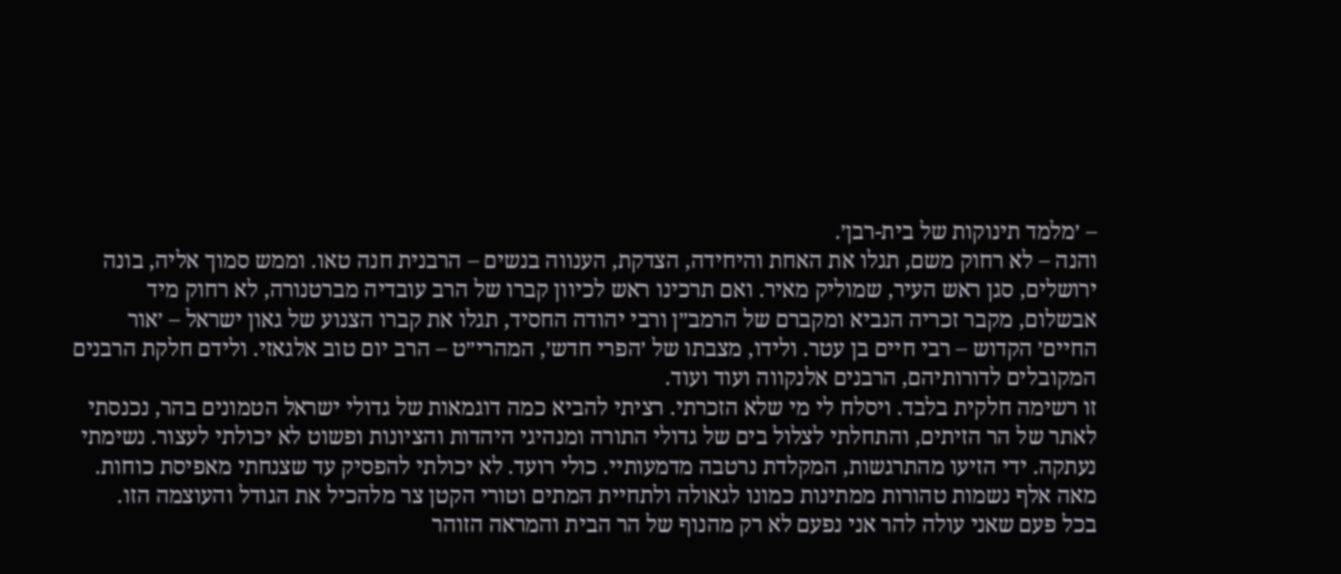– ׳מלמד תינוקות של בית-רבן׳.
והנה – לא רחוק משם, תגלו את האחת והיחידה, הצדקת, הענווה בנשים – הרבנית חנה טאו. וממש סמוך אליה, בונה ירושלים, סגן ראש העיר, שמוליק מאיר. ואם תרכינו ראש לכיוון קברו של הרב עובדיה מברטנורה, לא רחוק מיד אבשלום, מקבר זכריה הנביא ומקברם של הרמב״ן ורבי יהודה החסיד, תגלו את קברו הצנוע של גאון ישראל – ׳אור החיים׳ הקדוש – רבי חיים בן עטר. ולידו, מצבתו של ׳הפרי חדש׳, המהרי״ט – הרב יום טוב אלגאזי. ולידם חלקת הרבנים המקובלים לדורותיהם, הרבנים אלנקווה ועוד ועוד.
זו רשימה חלקית בלבד. ויסלח לי מי שלא הזכרתי. רציתי להביא כמה דוגמאות של גדולי ישראל הטמונים בהר, נכנסתי לאתר של הר הזיתים, והתחלתי לצלול בים של גדולי התורה ומנהיגי היהדות והציונות ופשוט לא יכולתי לעצור. נשימתי נעתקה. ידי הזיעו מהתרגשות, המקלדת נרטבה מדמעותיי. כולי רועד. לא יכולתי להפסיק עד שצנחתי מאפיסת כוחות. מאה אלף נשמות טהורות ממתינות כמונו לגאולה ולתחיית המתים וטורי הקטן צר מלהכיל את הגודל והעוצמה הזו.
בכל פעם שאני עולה להר אני נפעם לא רק מהנוף של הר הבית והמראה הזוהר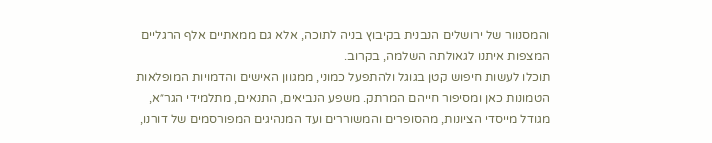והמסנוור של ירושלים הנבנית בקיבוץ בניה לתוכה, אלא גם ממאתיים אלף הרגליים המצפות איתנו לגאולתה השלמה, בקרוב.
תוכלו לעשות חיפוש קטן בגוגל ולהתפעל כמוני, ממגוון האישים והדמויות המופלאות הטמונות כאן ומסיפור חייהם המרתק. משפע הנביאים, התנאים, מתלמידי הגר״א, מגודל מייסדי הציונות, מהסופרים והמשוררים ועד המנהיגים המפורסמים של דורנו,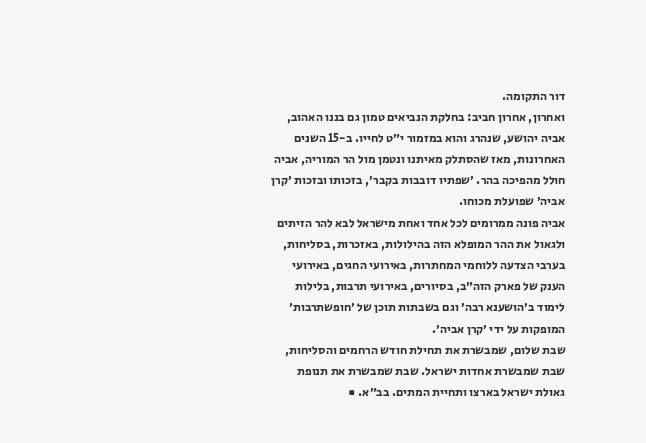דור התקומה.
ואחרון, אחרון חביב: בחלקת הנביאים טמון גם בננו האהוב, אביה יהושע, שנהרג והוא במזמור י״ט לחייו. ב-15 השנים האחרונות, מאז שהסתלק מאיתנו ונטמן מול הר המוריה, אביה חולל מהפיכה בהר. ׳שפתיו דובבות בקבר׳, בזכותו ובזכות ׳קרן אביה׳ שפועלת מכוחו.
אביה פונה ממרומים לכל אחד ואחת מישראל לבא להר הזיתים ולגאול את ההר המופלא הזה בהילולות, באזכרות, בסליחות, בערבי הצדעה ללוחמי המחתרות, באירועי החגים, באירועי הענק של פארק הזה״ב, בסיורים, באירועי תרבות, בלילות לימוד ב׳הושענא רבה׳ וגם בשבתות תוכן של ׳חופשתרבות׳ המופקות על ידי ׳קרן אביה׳.
שבת שלום, שמבשרת את תחילת חודש הרחמים והסליחות, שבת שמבשרת אחדות ישראל. שבת שמבשרת את תנופת גאולת ישראל בארצו ותחיית המתים. בב״א. ■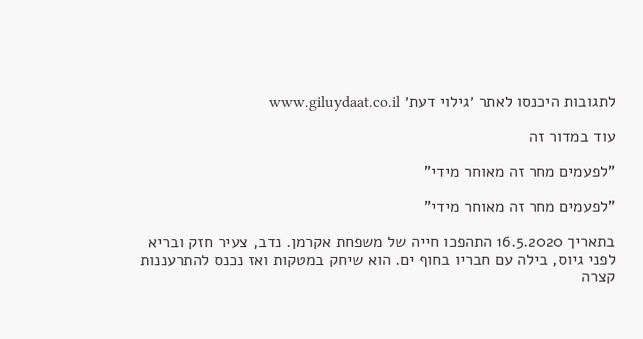לתגובות היכנסו לאתר ׳גילוי דעת׳ www.giluydaat.co.il

עוד במדור זה

"לפעמים מחר זה מאוחר מידי"

"לפעמים מחר זה מאוחר מידי"

בתאריך 16.5.2020 התהפכו חייה של משפחת אקרמן. נדב, צעיר חזק ובריא לפני גיוס, בילה עם חבריו בחוף ים. הוא שיחק במטקות ואז נכנס להתרעננות קצרה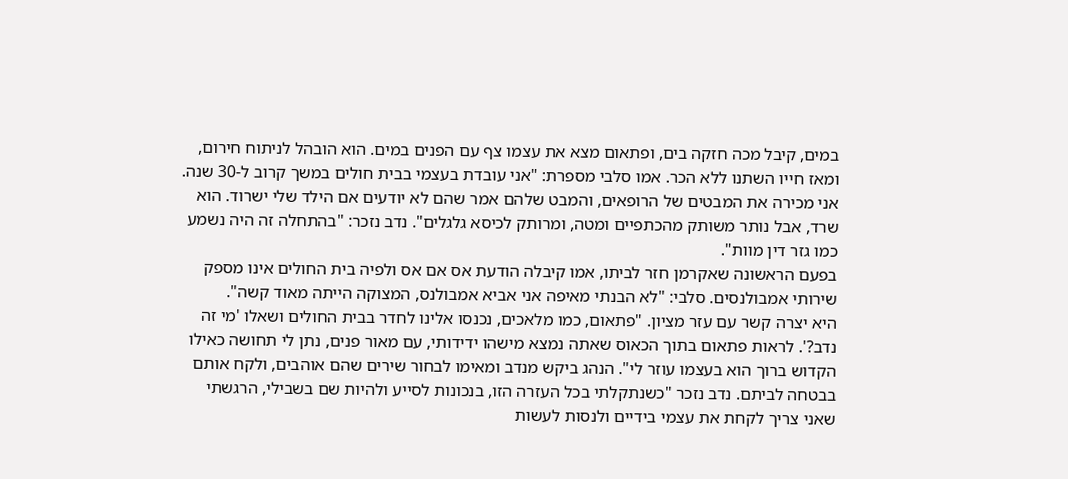במים, קיבל מכה חזקה בים, ופתאום מצא את עצמו צף עם הפנים במים. הוא הובהל לניתוח חירום, ומאז חייו השתנו ללא הכר. אמו סלבי מספרת: "אני עובדת בעצמי בבית חולים במשך קרוב ל-30 שנה. אני מכירה את המבטים של הרופאים, והמבט שלהם אמר שהם לא יודעים אם הילד שלי ישרוד. הוא שרד, אבל נותר משותק מהכתפיים ומטה, ומרותק לכיסא גלגלים". נדב נזכר: "בהתחלה זה היה נשמע כמו גזר דין מוות".
בפעם הראשונה שאקרמן חזר לביתו, אמו קיבלה הודעת אס אם אס ולפיה בית החולים אינו מספק שירותי אמבולנסים. סלבי: "לא הבנתי מאיפה אני אביא אמבולנס, המצוקה הייתה מאוד קשה".
היא יצרה קשר עם עזר מציון. "פתאום, כמו מלאכים, נכנסו אלינו לחדר בבית החולים ושאלו 'מי זה נדב?'. לראות פתאום בתוך הכאוס שאתה נמצא מישהו ידידותי, עם מאור פנים, נתן לי תחושה כאילו הקדוש ברוך הוא בעצמו עוזר לי". הנהג ביקש מנדב ומאימו לבחור שירים שהם אוהבים, ולקח אותם בבטחה לביתם. נדב נזכר "כשנתקלתי בכל העזרה הזו, בנכונות לסייע ולהיות שם בשבילי, הרגשתי שאני צריך לקחת את עצמי בידיים ולנסות לעשות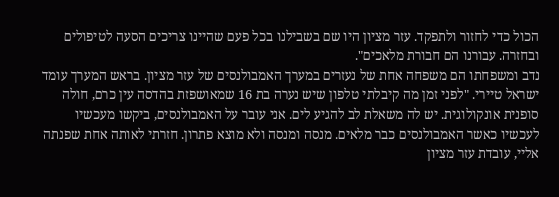הכול כדי לחזור ולתפקד. עזר מציון היו שם בשבילנו בכל פעם שהיינו צריכים הסעה לטיפולים ובחזרה. עבורנו הם חבורת מלאכים".
נדב ומשפחתו הם משפחה אחת של נעזרים במערך האמבולנסים של עזר מציון. בראש המערך עומד ישראל טיירי. "לפני זמן מה קיבלתי טלפון שיש נערה בת 16 שמאושפזת בהדסה עין כרם, חולה סופנית אונקולוגית. יש לה משאלת לב להגיע לים. אני עובר על האמבולנסים, ביקשו מעכשיו לעכשיו כאשר האמבולנסים כבר מלאים. מנסה ומנסה ולא מוצא פתרון. חזרתי לאותה אחת שפנתה אליי, עובדת עזר מציון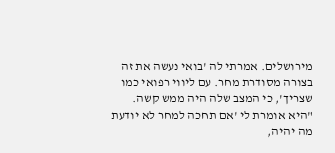מירושלים. אמרתי לה 'בואי נעשה את זה בצורה מסודרת מחר. עם ליווי רפואי כמו שצריך', כי המצב שלה היה ממש קשה.
"היא אומרת לי 'אם תחכה למחר לא יודעת מה יהיה,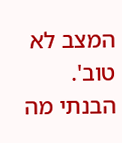המצב לא טוב'. הבנתי מה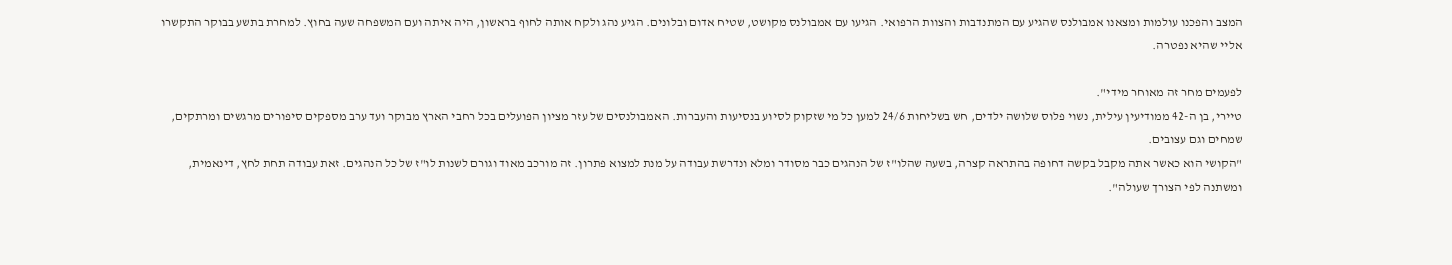המצב והפכנו עולמות ומצאנו אמבולנס שהגיע עם המתנדבות והצוות הרפואי. הגיעו עם אמבולנס מקושט, שטיח אדום ובלונים. הגיע נהג ולקח אותה לחוף בראשון, היה איתה ועם המשפחה שעה בחוץ. למחרת בתשע בבוקר התקשרו אליי שהיא נפטרה.

לפעמים מחר זה מאוחר מידי".
טיירי, בן ה-42 ממודיעין עילית, נשוי פלוס שלושה ילדים, חש בשליחות 24/6 למען כל מי שזקוק לסיוע בנסיעות והעברות. האמבולנסים של עזר מציון הפועלים בכל רחבי הארץ מבוקר ועד ערב מספקים סיפורים מרגשים ומרתקים, שמחים וגם עצובים.
"הקושי הוא כאשר אתה מקבל בקשה דחופה בהתראה קצרה, בשעה שהלו"ז של הנהגים כבר מסודר ומלא ונדרשת עבודה על מנת למצוא פתרון. זה מורכב מאוד וגורם לשנות לו"ז של כל הנהגים. זאת עבודה תחת לחץ, דינאמית, ומשתנה לפי הצורך שעולה".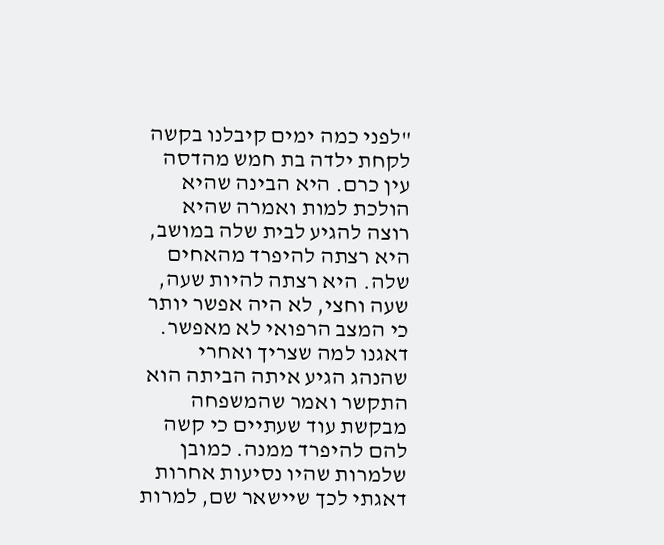"לפני כמה ימים קיבלנו בקשה לקחת ילדה בת חמש מהדסה עין כרם. היא הבינה שהיא הולכת למות ואמרה שהיא רוצה להגיע לבית שלה במושב, היא רצתה להיפרד מהאחים שלה. היא רצתה להיות שעה, שעה וחצי, לא היה אפשר יותר כי המצב הרפואי לא מאפשר. דאגנו למה שצריך ואחרי שהנהג הגיע איתה הביתה הוא התקשר ואמר שהמשפחה מבקשת עוד שעתיים כי קשה להם להיפרד ממנה. כמובן שלמרות שהיו נסיעות אחרות דאגתי לכך שיישאר שם, למרות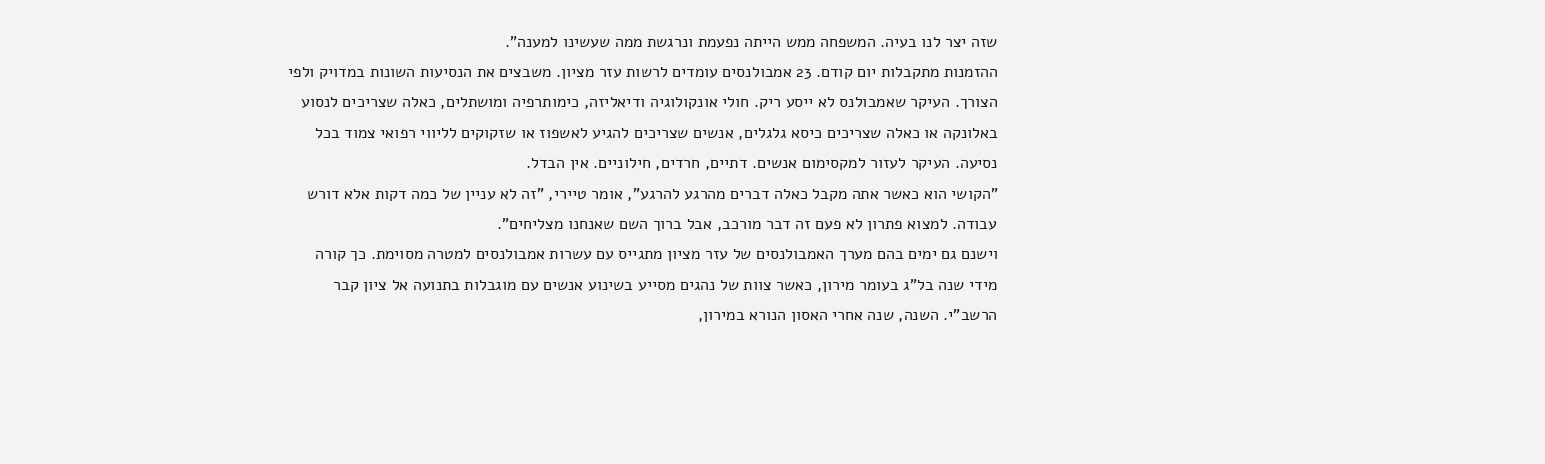שזה יצר לנו בעיה. המשפחה ממש הייתה נפעמת ונרגשת ממה שעשינו למענה".
ההזמנות מתקבלות יום קודם. 23 אמבולנסים עומדים לרשות עזר מציון. משבצים את הנסיעות השונות במדויק ולפי הצורך. העיקר שאמבולנס לא ייסע ריק. חולי אונקולוגיה ודיאליזה, כימותרפיה ומושתלים, כאלה שצריכים לנסוע באלונקה או כאלה שצריכים כיסא גלגלים, אנשים שצריכים להגיע לאשפוז או שזקוקים לליווי רפואי צמוד בכל נסיעה. העיקר לעזור למקסימום אנשים. דתיים, חרדים, חילוניים. אין הבדל.
"הקושי הוא כאשר אתה מקבל כאלה דברים מהרגע להרגע", אומר טיירי, "זה לא עניין של כמה דקות אלא דורש עבודה. למצוא פתרון לא פעם זה דבר מורכב, אבל ברוך השם שאנחנו מצליחים".
וישנם גם ימים בהם מערך האמבולנסים של עזר מציון מתגייס עם עשרות אמבולנסים למטרה מסוימת. כך קורה מידי שנה בל"ג בעומר מירון, כאשר צוות של נהגים מסייע בשינוע אנשים עם מוגבלות בתנועה אל ציון קבר הרשב"י. השנה, שנה אחרי האסון הנורא במירון,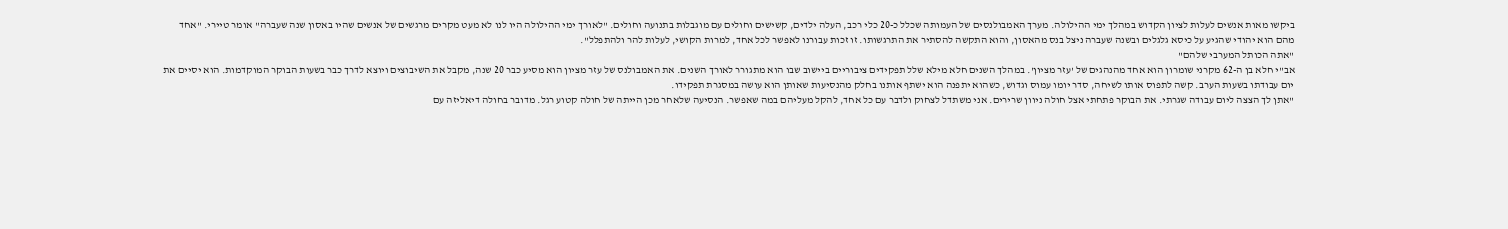ביקשו מאות אנשים לעלות לציון הקדוש במהלך ימי ההילולה. מערך האמבולנסים של העמותה שכלל כ-20 כלי רכב, העלה ילדים, קשישים וחולים עם מוגבלות בתנועה וחולים. "לאורך ימי ההילולה היו לנו לא מעט מקרים מרגשים של אנשים שהיו באסון שנה שעברה" אומר טיירי. "אחד מהם הוא יהודי שהגיע על כיסא גלגלים ובשנה שעברה ניצל בנס מהאסון, והוא התקשה להסתיר את התרגשותו. זו זכות עבורנו לאפשר לכל אחד, למרות הקושי, לעלות להר ולהתפלל".
"אתה הכותל המערבי שלהם"
אב"י חלא בן ה-62 מקרני שומרון הוא אחד מהנהגים של 'עזר מציון'. במהלך השנים חלא מילא שלל תפקידים ציבוריים ביישוב שבו הוא מתגורר לאורך השנים. את האמבולנס של עזר מציון הוא מסיע כבר 20 שנה, מקבל את השיבוצים ויוצא לדרך כבר בשעות הבוקר המוקדמות. הוא יסיים את יום עבודתו בשעות הערב. קשה לתפוס אותו לשיחה, סדר יומו עמוס וגדוש, כשהוא יתפנה הוא ישתף אותנו בחלק מהנסיעות שאותן הוא עושה במסגרת תפקידו.
"אתן לך הצצה ליום עבודה שגרתי. את הבוקר פתחתי אצל חולה ניוון שרירים. אני משתדל לצחוק ולדבר עם כל אחד, להקל מעליהם במה שאפשר. הנסיעה שלאחר מכן הייתה של חולה קטוע רגל. מדובר בחולה דיאליזה עם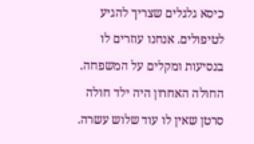כיסא גלגלים שצריך להגיע לטיפולים. אנחנו עוזרים לו בנסיעות ומקלים על המשפחה. החולה האחרון היה ילד חולה סרטן שאין לו עוד שלוש עשרה.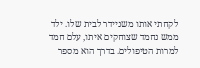לקחתי אותו משניידר לבית שלו. ילד ממש נחמד שצוחקים איתו, עלם חמד למרות הטיפולים. בדרך הוא מספר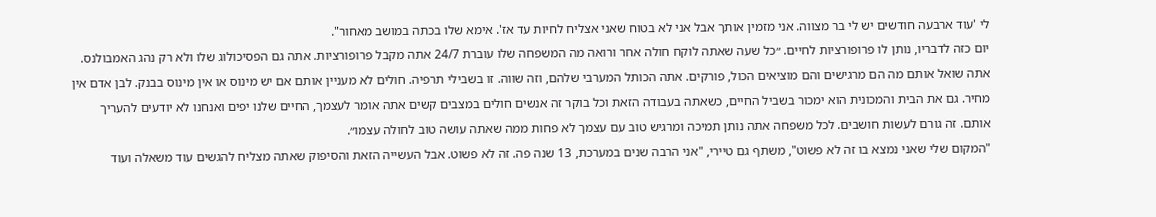לי 'עוד ארבעה חודשים יש לי בר מצווה. אני מזמין אותך אבל אני לא בטוח שאני אצליח לחיות עד אז'. אימא שלו בכתה במושב מאחור".
יום כזה לדבריו, נותן לו פרופורציות לחיים. ״כל שעה שאתה לוקח חולה אחר ורואה מה המשפחה שלו עוברת 24/7 אתה מקבל פרופורציות. אתה גם הפסיכולוג שלו ולא רק נהג האמבולנס. אתה שואל אותם מה הם מרגישים והם מוציאים הכול, פורקים. אתה הכותל המערבי שלהם, וזה שווה. זו בשבילי תרפיה. חולים לא מעניין אותם אם יש מינוס או אין מינוס בבנק. לבן אדם אין מחיר. גם את הבית והמכונית הוא ימכור בשביל החיים, כשאתה בעבודה הזאת וכל בוקר זה אנשים חולים במצבים קשים אתה אומר לעצמך, החיים שלנו יפים ואנחנו לא יודעים להעריך אותם. זה גורם לעשות חושבים. לכל משפחה אתה נותן תמיכה ומרגיש טוב עם עצמך לא פחות ממה שאתה עושה טוב לחולה עצמו״.
"המקום שלי שאני נמצא בו זה לא פשוט", משתף גם טיירי, "אני הרבה שנים במערכת, 13 שנה פה. זה לא פשוט. אבל העשייה הזאת והסיפוק שאתה מצליח להגשים עוד משאלה ועוד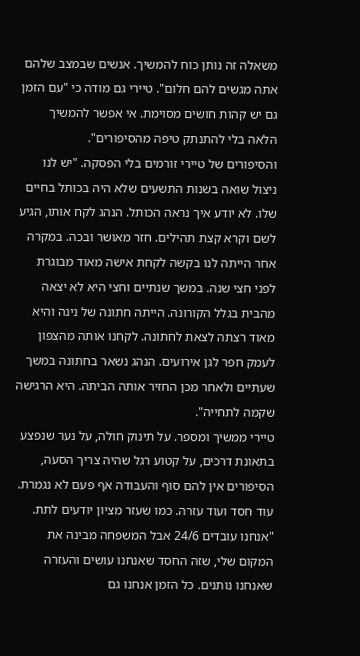משאלה זה נותן כוח להמשיך. אנשים שבמצב שלהם אתה מגשים להם חלום". טיירי גם מודה כי "עם הזמן גם יש קהות חושים מסוימת. אי אפשר להמשיך הלאה בלי להתנתק טיפה מהסיפורים".
והסיפורים של טיירי זורמים בלי הפסקה. "יש לנו ניצול שואה בשנות התשעים שלא היה בכותל בחיים שלו. לא יודע איך נראה הכותל. הנהג לקח אותו, הגיע לשם וקרא קצת תהילים. חזר מאושר ובכה. במקרה אחר הייתה לנו בקשה לקחת אישה מאוד מבוגרת לפני חצי שנה. במשך שנתיים וחצי היא לא יצאה מהבית בגלל הקורונה. הייתה חתונה של נינה והיא מאוד רצתה לצאת לחתונה. לקחנו אותה מהצפון לעמק חפר לגן אירועים. הנהג נשאר בחתונה במשך שעתיים ולאחר מכן החזיר אותה הביתה. היא הרגישה שקמה לתחייה".
טיירי ממשיך ומספר. על תינוק חולה, על נער שנפצע בתאונת דרכים, על קטוע רגל שהיה צריך הסעה, הסיפורים אין להם סוף והעבודה אף פעם לא נגמרת. עוד חסד ועוד עזרה. כמו שעזר מציון יודעים לתת.
"אנחנו עובדים 24/6 אבל המשפחה מבינה את המקום שלי, שזה החסד שאנחנו עושים והעזרה שאנחנו נותנים. כל הזמן אנחנו גם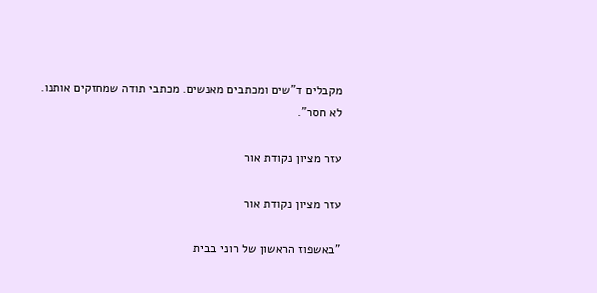מקבלים ד"שים ומכתבים מאנשים. מכתבי תודה שמחזקים אותנו. לא חסר".

עזר מציון נקודת אור

עזר מציון נקודת אור

"באשפוז הראשון של רוני בבית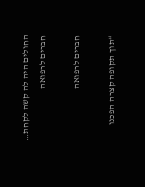החולים היה לה קשה לקחת…
חברים לרפואה

חברים לרפואה

“תוך תקופה קצרה הפכנו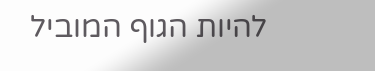להיות הגוף המוביל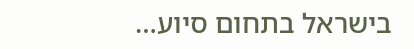בישראל בתחום סיוע…